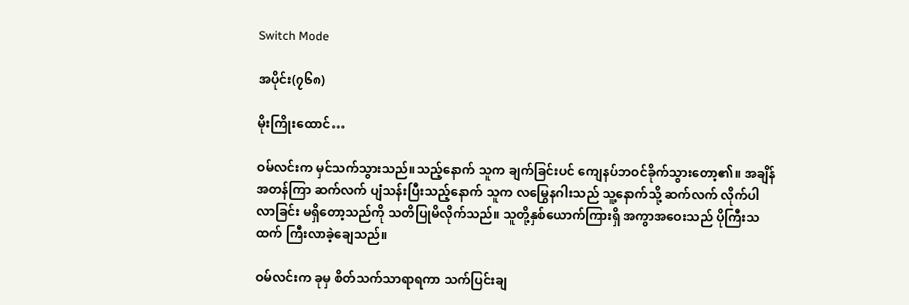Switch Mode

အပိုင်း(၇၆၈)

မိုးကြိုးထောင်…

ဝမ်လင်းက မှင်သက်သွားသည်။သည့်နောက် သူက ချက်ခြင်းပင် ကျေနပ်ဘဝင်ခိုက်သွားတော့၏။ အချိန်အတန်ကြာ ဆက်လက် ပျံသန်းပြီးသည့်နောက် သူက လမြွေနဂါးသည် သူ့နောက်သို့ ဆက်လက် လိုက်ပါလာခြင်း မရှိတော့သည်ကို သတိပြုမိလိုက်သည်။ သူတို့နှစ်ယောက်ကြားရှိ အကွာအဝေးသည် ပိုကြီးသထက် ကြီးလာခဲ့ချေသည်။

ဝမ်လင်းက ခုမှ စိတ်သက်သာရာရကာ သက်ပြင်းချ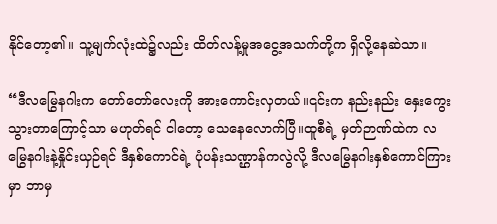နိုင်တော့၏။ သူ့မျက်လုံးထဲ၌လည်း ထိတ်လန့်မှုအငွေ့အသက်တို့က ရှိလို့နေဆဲသာ။

“ဒီလမြွေနဂါးက တော်တော်လေးကို အားကောင်းလှတယ်။၎င်းက နည်းနည်း နှေးကွေးသွားတာကြောင့်သာ မဟုတ်ရင် ငါတော့ သေနေလောက်ပြီ။ထူစီရဲ့ မှတ်ဉာဏ်ထဲက လမြွေနဂါးနဲ့နှိုင်းယှဉ်ရင် ဒီနှစ်ကောင်ရဲ့ ပုံပန်းသဏ္ဌာန်ကလွဲလို့ ဒီလမြွေနဂါးနှစ်ကောင်ကြားမှာ ဘာမှ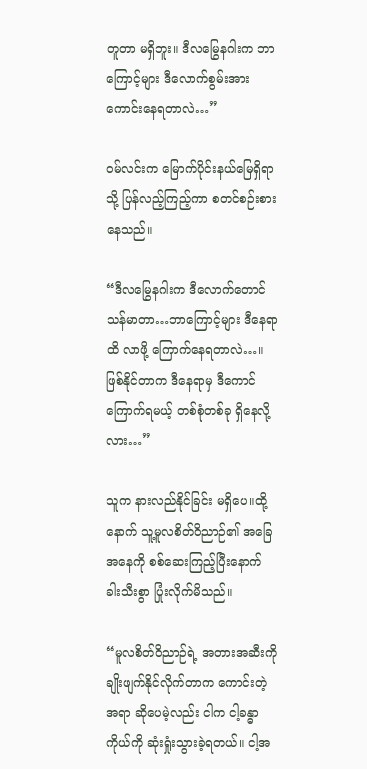တူတာ မရှိဘူး။ ဒီလမြွေနဂါးက ဘာကြောင့်များ ဒီလောက်စွမ်းအား ကောင်းနေရတာလဲ…”

ဝမ်လင်းက မြောက်ပိုင်းနယ်မြေရှိရာသို့ ပြန်လည့်ကြည့်ကာ စတင်စဉ်းစားနေသည်။

“ဒီလမြွေနဂါးက ဒီလောက်တောင်သန်မာတာ…ဘာကြောင့်များ ဒီနေရာထိ လာဖို့ ကြောက်နေရတာလဲ…။ ဖြစ်နိုင်တာက ဒီနေရာမှ ဒီကောင် ကြောက်ရမယ့် တစ်စုံတစ်ခု ရှိနေလို့လား…”

သူက နားလည်နိုင်ခြင်း မရှိပေ။ထို့နောက် သူ့မူလစိတ်ဝိညာဉ်၏ အခြေအနေကို စစ်ဆေးကြည့်ပြီးနောက် ခါးသီးစွာ ပြုံးလိုက်မိသည်။

“မူလစိတ်ဝိညာဉ်ရဲ့ အတားအဆီးကို ချိုးဖျက်နိုင်လိုက်တာက ကောင်းတဲ့အရာ ဆိုပေမဲ့လည်း ငါက ငါ့ခန္ဓာကိုယ်ကို ဆုံးရှုံးသွားခဲ့ရတယ်။ ငါ့အ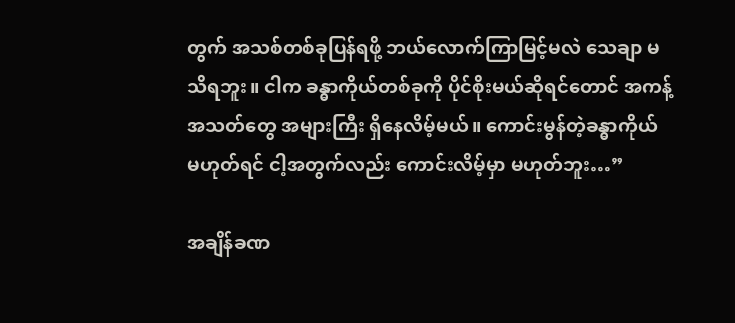တွက် အသစ်တစ်ခုပြန်ရဖို့ ဘယ်လောက်ကြာမြင့်မလဲ သေချာ မသိရဘူး။ ငါက ခန္ဓာကိုယ်တစ်ခုကို ပိုင်စိုးမယ်ဆိုရင်တောင် အကန့်အသတ်တွေ အများကြီး ရှိနေလိမ့်မယ်။ ကောင်းမွန်တဲ့ခန္ဓာကိုယ် မဟုတ်ရင် ငါ့အတွက်လည်း ကောင်းလိမ့်မှာ မဟုတ်ဘူး…”

အချိန်ခဏ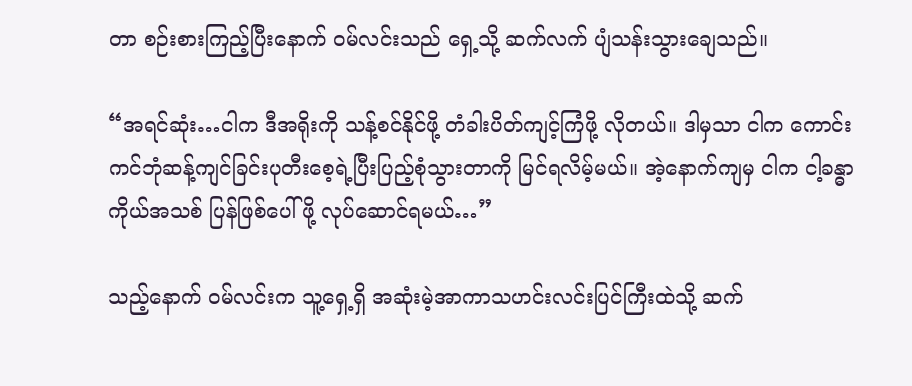တာ စဉ်းစားကြည့်ပြီးနောက် ဝမ်လင်းသည် ရှေ့သို့ ဆက်လက် ပျံသန်းသွားချေသည်။

“အရင်ဆုံး…ငါက ဒီအရိုးကို သန့်စင်နိုင်ဖို့ တံခါးပိတ်ကျင့်ကြံဖို့ လိုတယ်။ ဒါမှသာ ငါက ကောင်းကင်ဘုံဆန့်ကျင်ခြင်းပုတီးစေ့ရဲ့ပြီးပြည့်စုံသွားတာကို မြင်ရလိမ့်မယ်။ အဲ့နောက်ကျမှ ငါက ငါ့ခန္ဓာကိုယ်အသစ် ပြန်ဖြစ်ပေါ်ဖို့ လုပ်ဆောင်ရမယ်…”

သည့်နောက် ဝမ်လင်းက သူ့ရှေ့ရှိ အဆုံးမဲ့အာကာသဟင်းလင်းပြင်ကြီးထဲသို့ ဆက်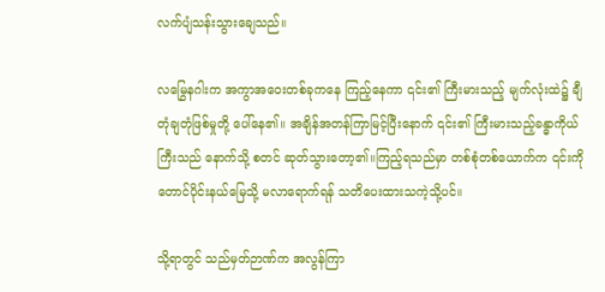လက်ပျံသန်းသွားချေသည်။

လမြွေနဂါးက အကွာအဝေးတစ်ခုကနေ ကြည့်နေကာ ၎င်း၏ ကြီးမားသည့် မျက်လုံးထဲ၌ ချီတုံချတုံဖြစ်မှုတို့ ပေါ်နေ၏။ အချိန်အတန်ကြာမြင့်ပြီးနောက် ၎င်း၏ ကြီးမားသည့်ခန္ဓာကိုယ်ကြီးသည် နောက်သို့ စတင် ဆုတ်သွားတော့၏။ကြည့်ရသည်မှာ တစ်စုံတစ်ယောက်က ၎င်းကို တောင်ပိုင်းနယ်မြေသို့ မလာရောက်ရန် သတိပေးထားသကဲ့သို့ပင်။

သို့ရာတွင် သည်မှတ်ဉာဏ်က အလွန်ကြာ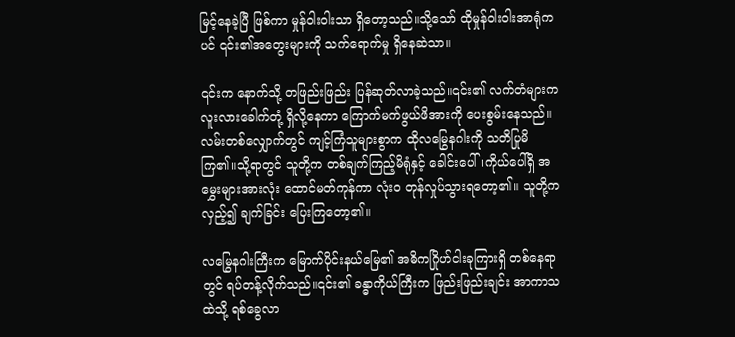မြင့်နေခဲ့ပြီ ဖြစ်ကာ မှုန်ဝါးဝါးသာ ရှိတော့သည်။သို့သော် ထိုမှုန်ဝါးဝါးအာရုံကပင် ၎င်း၏အတွေးများကို သက်ရောက်မှု ရှိနေဆဲသာ။

၎င်းက နောက်သို့ တဖြည်းဖြည်း ပြန်ဆုတ်လာခဲ့သည်။၎င်း၏ လက်တံများက လူးလားခေါက်တုံ့ ရှိလို့နေကာ ကြောက်မက်ဖွယ်ဖိအားကို ပေးစွမ်းနေသည်။လမ်းတစ်လျှောက်တွင် ကျင့်ကြံသူများစွာက ထိုလမြွေနဂါးကို သတိပြုမိကြ၏။သို့ရာတွင် သူတို့က တစ်ချက်ကြည့်မိရုံနှင့် ခေါင်းပေါ်၊ကိုယ်ပေါ်ရှိ အမွှေးများအားလုံး ထောင်မတ်ကုန်ကာ လုံးဝ တုန်လှုပ်သွားရတော့၏။ သူတို့က လှည့်၍ ချက်ခြင်း ပြေးကြတော့၏။

လမြွေနဂါးကြီးက မြောက်ပိုင်းနယ်မြေ၏ အဓိကဂြိုဟ်ငါးခုကြားရှိ တစ်နေရာတွင် ရပ်တန့်လိုက်သည်။၎င်း၏ ခန္ဓာကိုယ်ကြီးက ဖြည်းဖြည်းချင်း အာကာသထဲသို့ ရစ်ခွေလာ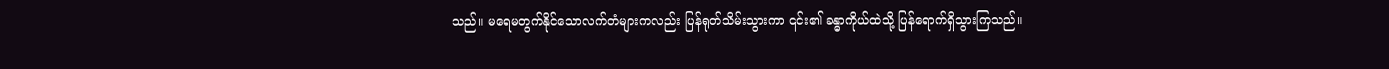သည်။ မရေမတွက်နိုင်သောလက်တံများကလည်း ပြန်ရုတ်သိမ်းသွားကာ ၎င်း၏ ခန္ဓာကိုယ်ထဲသို့ ပြန်ရောက်ရှိသွားကြသည်။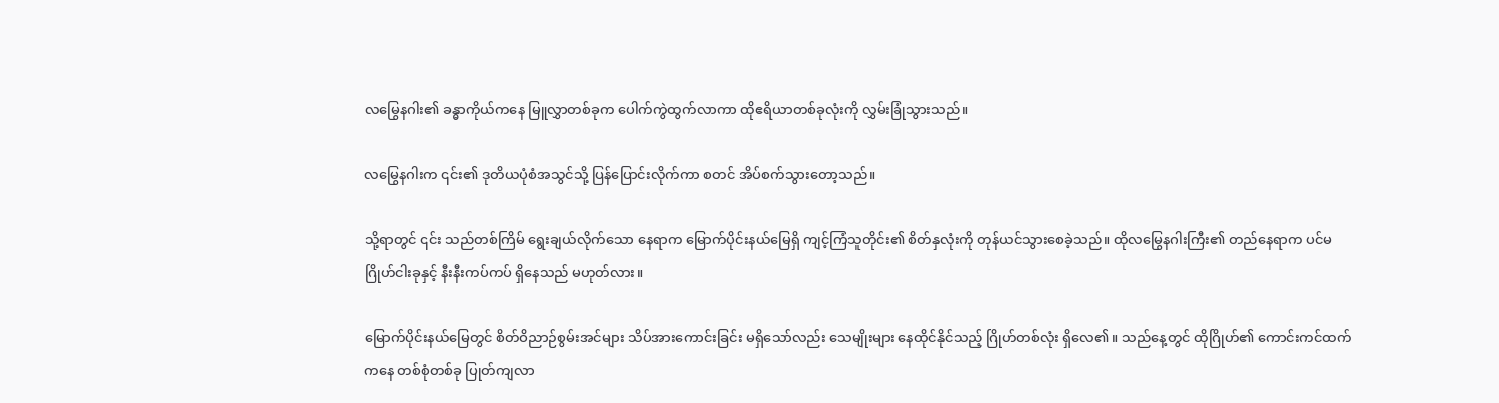လမြွေနဂါး၏ ခန္ဓာကိုယ်ကနေ မြူလွှာတစ်ခုက ပေါက်ကွဲထွက်လာကာ ထိုဧရိယာတစ်ခုလုံးကို လွှမ်းခြုံသွားသည်။

လမြွေနဂါးက ၎င်း၏ ဒုတိယပုံစံအသွင်သို့ ပြန်ပြောင်းလိုက်ကာ စတင် အိပ်စက်သွားတော့သည်။

သို့ရာတွင် ၎င်း သည်တစ်ကြိမ် ရွေးချယ်လိုက်သော နေရာက မြောက်ပိုင်းနယ်မြေရှိ ကျင့်ကြံသူတိုင်း၏ စိတ်နှလုံးကို တုန်ယင်သွားစေခဲ့သည်။ ထိုလမြွေနဂါးကြီး၏ တည်နေရာက ပင်မဂြိုဟ်ငါးခုနှင့် နီးနီးကပ်ကပ် ရှိနေသည် မဟုတ်လား။

မြောက်ပိုင်းနယ်မြေတွင် စိတ်ဝိညာဉ်စွမ်းအင်များ သိပ်အားကောင်းခြင်း မရှိသော်လည်း သေမျိုးများ နေထိုင်နိုင်သည့် ဂြိုဟ်တစ်လုံး ရှိလေ၏။ သည်နေ့တွင် ထိုဂြိုဟ်၏ ကောင်းကင်ထက်ကနေ တစ်စုံတစ်ခု ပြုတ်ကျလာ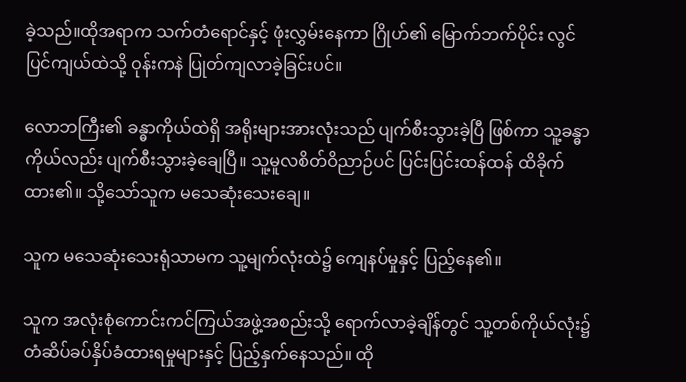ခဲ့သည်။ထိုအရာက သက်တံရောင်နှင့် ဖုံးလွှမ်းနေကာ ဂြိုဟ်၏ မြောက်ဘက်ပိုင်း လွင်ပြင်ကျယ်ထဲသို့ ဝုန်းကနဲ ပြုတ်ကျလာခဲ့ခြင်းပင်။

လောဘကြီး၏ ခန္ဓာကိုယ်ထဲရှိ အရိုးများအားလုံးသည် ပျက်စီးသွားခဲ့ပြီ ဖြစ်ကာ သူ့ခန္ဓာကိုယ်လည်း ပျက်စီးသွားခဲ့ချေပြီ။ သူ့မူလစိတ်ဝိညာဉ်ပင် ပြင်းပြင်းထန်ထန် ထိခိုက်ထား၏။ သို့သော်သူက မသေဆုံးသေးချေ။

သူက မသေဆုံးသေးရုံသာမက သူ့မျက်လုံးထဲ၌ ကျေနပ်မှုနှင့် ပြည့်နေ၏။

သူက အလုံးစုံကောင်းကင်ကြယ်အဖွဲ့အစည်းသို့ ရောက်လာခဲ့ချိန်တွင် သူ့တစ်ကိုယ်လုံး၌ တံဆိပ်ခပ်နှိပ်ခံထားရမှုများနှင့် ပြည့်နှက်နေသည်။ ထို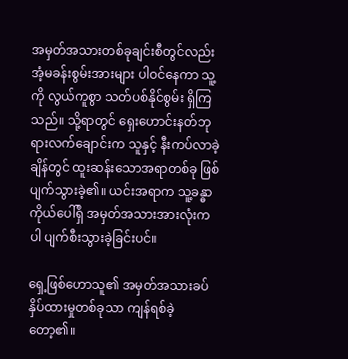အမှတ်အသားတစ်ခုချင်းစီတွင်လည်း အံ့မခန်းစွမ်းအားများ ပါဝင်နေကာ သူ့ကို လွယ်ကူစွာ သတ်ပစ်နိုင်စွမ်း ရှိကြသည်။ သို့ရာတွင် ရှေးဟောင်းနတ်ဘုရားလက်ချောင်းက သူနှင့် နီးကပ်လာခဲ့ချိန်တွင် ထူးဆန်းသောအရာတစ်ခု ဖြစ်ပျက်သွားခဲ့၏။ ယင်းအရာက သူ့ခန္ဓာကိုယ်ပေါ်ရှိ အမှတ်အသားအားလုံးကပါ ပျက်စီးသွားခဲ့ခြင်းပင်။

ရှေ့ဖြစ်ဟောသူ၏ အမှတ်အသားခပ်နှိပ်ထားမှုတစ်ခုသာ ကျန်ရစ်ခဲ့တော့၏။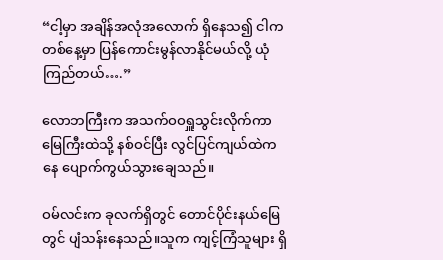“ငါ့မှာ အချိန်အလုံအလောက် ရှိနေသ၍ ငါက တစ်နေ့မှာ ပြန်ကောင်းမွန်လာနိုင်မယ်လို့ ယုံကြည်တယ်….”

လောဘကြီးက အသက်ဝဝရှူသွင်းလိုက်ကာ မြေကြီးထဲသို့ နစ်ဝင်ပြီး လွင်ပြင်ကျယ်ထဲကနေ ပျောက်ကွယ်သွားချေသည်။

ဝမ်လင်းက ခုလက်ရှိတွင် တောင်ပိုင်းနယ်မြေတွင် ပျံသန်းနေသည်။သူက ကျင့်ကြံသူများ ရှိ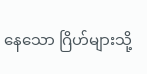နေသော ဂြိဟ်များသို့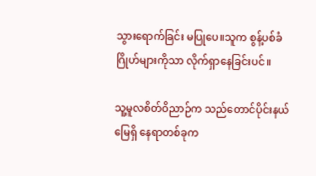သွားရောက်ခြင်း မပြုပေ။သူက စွန့်ပစ်ခံဂြိုဟ်များကိုသာ လိုက်ရှာနေခြင်းပင်။

သူ့မူလစိတ်ဝိညာဉ်က သည်တောင်ပိုင်းနယ်မြေရှိ နေရာတစ်ခုက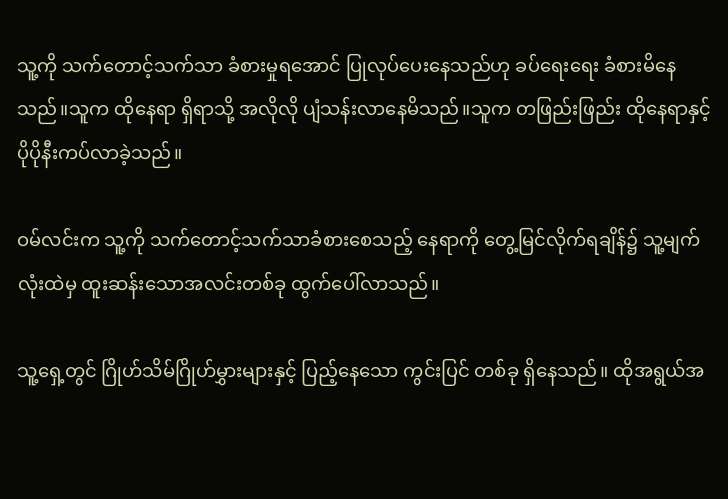သူ့ကို သက်တောင့်သက်သာ ခံစားမှုရအောင် ပြုလုပ်ပေးနေသည်ဟု ခပ်ရေးရေး ခံစားမိနေသည်။သူက ထိုနေရာ ရှိရာသို့ အလိုလို ပျံသန်းလာနေမိသည်။သူက တဖြည်းဖြည်း ထိုနေရာနှင့် ပိုပိုနီးကပ်လာခဲ့သည်။

ဝမ်လင်းက သူ့ကို သက်တောင့်သက်သာခံစားစေသည့် နေရာကို တွေ့မြင်လိုက်ရချိန်၌ သူ့မျက်လုံးထဲမှ ထူးဆန်းသောအလင်းတစ်ခု ထွက်ပေါ်လာသည်။

သူ့ရှေ့တွင် ဂြိုဟ်သိမ်ဂြိုဟ်မွှားများနှင့် ပြည့်နေသော ကွင်းပြင် တစ်ခု ရှိနေသည်။ ထိုအရွယ်အ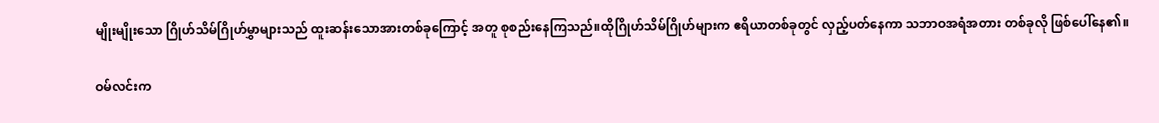မျိုးမျိုးသော ဂြိုဟ်သိမ်ဂြိုဟ်မွှာများသည် ထူးဆန်းသောအားတစ်ခုကြောင့် အတူ စုစည်းနေကြသည်။ထိုဂြိုဟ်သိမ်ဂြိုဟ်များက ဧရိယာတစ်ခုတွင် လှည့်ပတ်နေကာ သဘာဝအရံအတား တစ်ခုလို ဖြစ်ပေါ်နေ၏။

ဝမ်လင်းက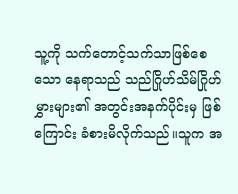သူ့ကို သက်တောင့်သက်သာဖြစ်စေသော နေရာသည် သည်ဂြိုဟ်သိမ်ဂြိုဟ်မွှားများ၏ အတွင်းအနက်ပိုင်းမှ ဖြစ်ကြောင်း ခံစားမိလိုက်သည်။သူက အ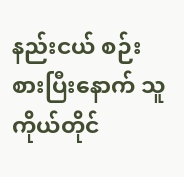နည်းငယ် စဉ်းစားပြီးနောက် သူကိုယ်တိုင်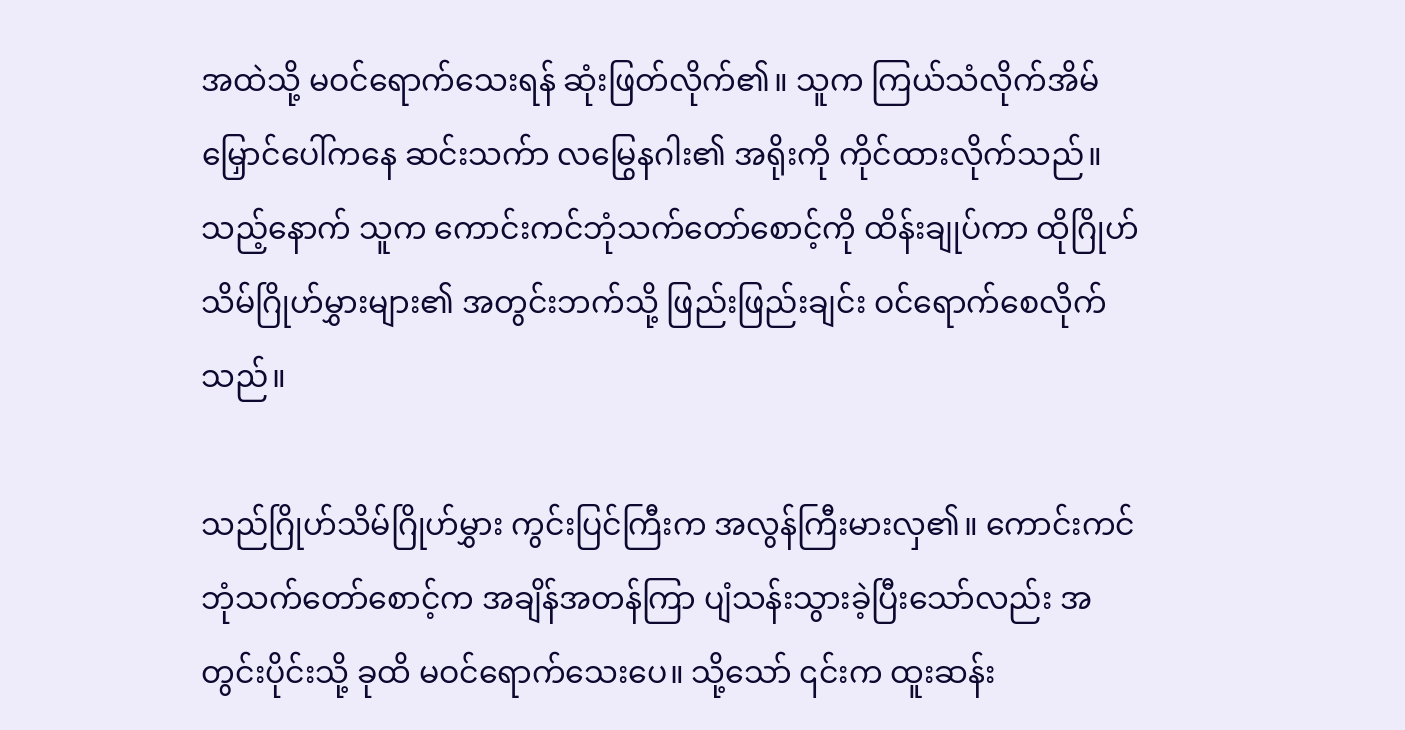အထဲသို့ မဝင်ရောက်သေးရန် ဆုံးဖြတ်လိုက်၏။ သူက ကြယ်သံလိုက်အိမ်မြှောင်ပေါ်ကနေ ဆင်းသက်ာ လမြွေနဂါး၏ အရိုးကို ကိုင်ထားလိုက်သည်။ သည့်နောက် သူက ကောင်းကင်ဘုံသက်တော်စောင့်ကို ထိန်းချုပ်ကာ ထိုဂြိုဟ်သိမ်ဂြိုဟ်မွှားများ၏ အတွင်းဘက်သို့ ဖြည်းဖြည်းချင်း ဝင်ရောက်စေလိုက်သည်။

သည်ဂြိုဟ်သိမ်ဂြိုဟ်မွှား ကွင်းပြင်ကြီးက အလွန်ကြီးမားလှ၏။ ကောင်းကင်ဘုံသက်တော်စောင့်က အချိန်အတန်ကြာ ပျံသန်းသွားခဲ့ပြီးသော်လည်း အတွင်းပိုင်းသို့ ခုထိ မဝင်ရောက်သေးပေ။ သို့သော် ၎င်းက ထူးဆန်း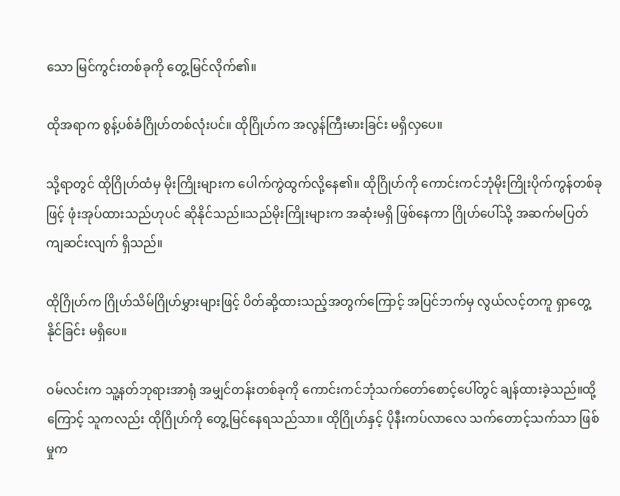သော မြင်ကွင်းတစ်ခုကို တွေ့မြင်လိုက်၏။

ထိုအရာက စွန့်ပစ်ခံဂြိုဟ်တစ်လုံးပင်။ ထိုဂြိုဟ်က အလွန်ကြီးမားခြင်း မရှိလှပေ။

သို့ရာတွင် ထိုဂြိုဟ်ထံမှ မိုးကြိုးများက ပေါက်ကွဲထွက်လို့နေ၏။ ထိုဂြိုဟ်ကို ကောင်းကင်ဘုံမိုးကြိုးပိုက်ကွန်တစ်ခုဖြင့် ဖုံးအုပ်ထားသည်ဟုပင် ဆိုနိုင်သည်။သည်မိုးကြိုးများက အဆုံးမရှိ ဖြစ်နေကာ ဂြိုဟ်ပေါ်သို့ အဆက်မပြတ် ကျဆင်းလျက် ရှိသည်။

ထိုဂြိုဟ်က ဂြိုဟ်သိမ်ဂြိုဟ်မွှားများဖြင့် ပိတ်ဆို့ထားသည့်အတွက်ကြောင့် အပြင်ဘက်မှ လွယ်လင့်တကူ ရှာတွေ့နိုင်ခြင်း မရှိပေ။

ဝမ်လင်းက သူ့နတ်ဘုရားအာရုံ အမျှင်တန်းတစ်ခုကို ကောင်းကင်ဘုံသက်တော်စောင့်ပေါ်တွင် ချန်ထားခဲ့သည်။ထို့ကြောင့် သူကလည်း ထိုဂြိုဟ်ကို တွေ့မြင်နေရသည်သာ။ ထိုဂြိုဟ်နှင့် ပိုနီးကပ်လာလေ သက်တောင့်သက်သာ ဖြစ်မှုက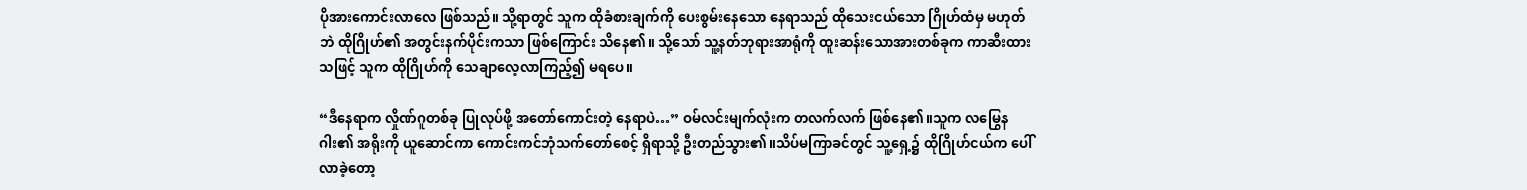ပိုအားကောင်းလာလေ ဖြစ်သည်။ သို့ရာတွင် သူက ထိုခံစားချက်ကို ပေးစွမ်းနေသော နေရာသည် ထိုသေးငယ်သော ဂြိုဟ်ထံမှ မဟုတ်ဘဲ ထိုဂြိုဟ်၏ အတွင်းနက်ပိုင်းကသာ ဖြစ်ကြောင်း သိနေ၏။ သို့သော် သူ့နတ်ဘုရားအာရုံကို ထူးဆန်းသောအားတစ်ခုက ကာဆီးထားသဖြင့် သူက ထိုဂြိုဟ်ကို သေချာလေ့လာကြည့်၍ မရပေ။

“ဒီနေရာက လှိုဏ်ဂူတစ်ခု ပြုလုပ်ဖို့ အတော်ကောင်းတဲ့ နေရာပဲ…” ဝမ်လင်းမျက်လုံးက တလက်လက် ဖြစ်နေ၏။သူက လမြွေနဂါး၏ အရိုးကို ယူဆောင်ကာ ကောင်းကင်ဘုံသက်တော်စေင့် ရှိရာသို့ ဦးတည်သွား၏။သိပ်မကြာခင်တွင် သူ့ရှေ့၌ ထိုဂြိုဟ်ငယ်က ပေါ်လာခဲ့တော့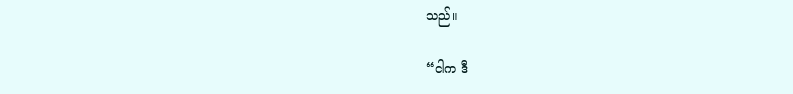သည်။

“ငါက ဒီ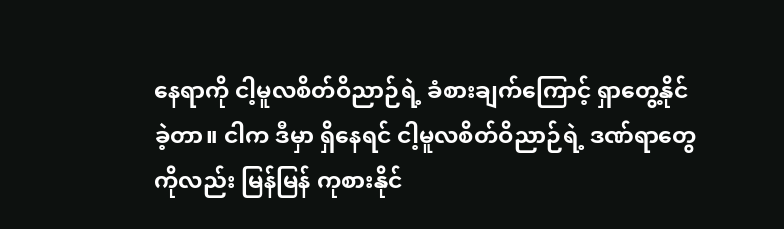နေရာကို ငါ့မူလစိတ်ဝိညာဉ်ရဲ့ ခံစားချက်ကြောင့် ရှာတွေ့နိုင်ခဲ့တာ။ ငါက ဒီမှာ ရှိနေရင် ငါ့မူလစိတ်ဝိညာဉ်ရဲ့ ဒဏ်ရာတွေကိုလည်း မြန်မြန် ကုစားနိုင်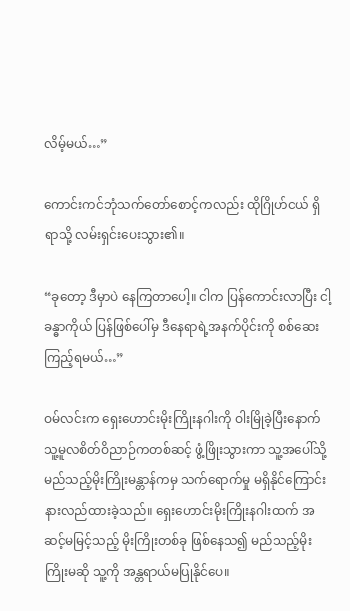လိမ့်မယ်…”

ကောင်းကင်ဘုံသက်တော်စောင့်ကလည်း ထိုဂြိုဟ်ငယ် ရှိရာသို့ လမ်းရှင်းပေးသွား၏။

“ခုတော့ ဒီမှာပဲ နေကြတာပေါ့။ ငါက ပြန်ကောင်းလာပြီး ငါ့ခန္ဓာကိုယ် ပြန်ဖြစ်ပေါ်မှ ဒီနေရာရဲ့အနက်ပိုင်းကို စစ်ဆေးကြည့်ရမယ်…”

ဝမ်လင်းက ရှေးဟောင်းမိုးကြိုးနဂါးကို ဝါးမြိုခဲ့ပြီးနောက် သူ့မူလစိတ်ဝိညာဉ်ကတစ်ဆင့် ဖွံ့ဖြိုးသွားကာ သူ့အပေါ်သို့ မည်သည့်မိုးကြိုးမန္တာန်ကမှ သက်ရောက်မှု မရှိနိုင်ကြောင်း နားလည်ထားခဲ့သည်။ ရှေးဟောင်းမိုးကြိုးနဂါးထက် အဆင့်မမြင့်သည့် မိုးကြိုးတစ်ခု ဖြစ်နေသ၍ မည်သည့်မိုးကြိုးမဆို သူ့ကို အန္တရာယ်မပြုနိုင်ပေ။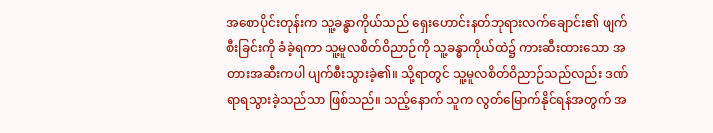အစောပိုင်းတုန်းက သူ့ခန္ဓာကိုယ်သည် ရှေးဟောင်းနတ်ဘုရားလက်ချောင်း၏ ဖျက်စီးခြင်းကို ခံခဲ့ရကာ သူ့မူလစိတ်ဝိညာဉ်ကို သူ့ခန္ဓာကိုယ်ထဲ၌ ကားဆီးထားသော အတားအဆီးကပါ ပျက်စီးသွားခဲ့၏။ သို့ရာတွင် သူ့မူလစိတ်ဝိညာဉ်သည်လည်း ဒဏ်ရာရသွားခဲ့သည်သာ ဖြစ်သည်။ သည့်နောက် သူက လွတ်မြောက်နိုင်ရန်အတွက် အ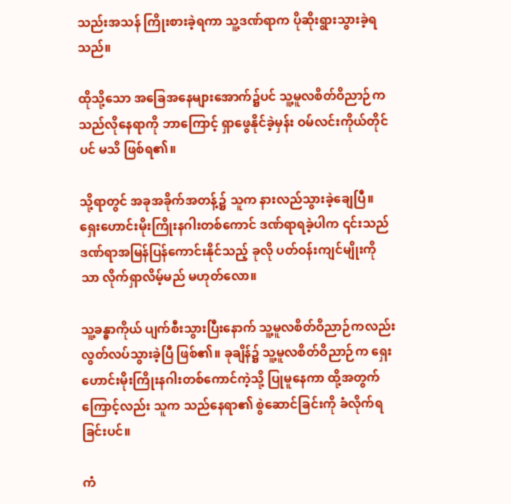သည်းအသန် ကြိုးစားခဲ့ရကာ သူ့ဒဏ်ရာက ပိုဆိုးရွားသွားခဲ့ရသည်။

ထိုသို့သော အခြေအနေများအောက်၌ပင် သူ့မူလစိတ်ဝိညာဉ်က သည်လိုနေရာကို ဘာကြောင့် ရှာဖွေနိုင်ခဲ့မှန်း ဝမ်လင်းကိုယ်တိုင်ပင် မသိ ဖြစ်ရ၏။

သို့ရာတွင် အခုအခိုက်အတန့်၌ သူက နားလည်သွားခဲ့ချေပြီ။ ရှေးဟောင်းမိုးကြိုးနဂါးတစ်ကောင် ဒဏ်ရာရခဲ့ပါက ၎င်းသည် ဒဏ်ရာအမြန်ပြန်ကောင်းနိုင်သည့် ခုလို ပတ်ဝန်းကျင်မျိုးကိုသာ လိုက်ရှာလိမ့်မည် မဟုတ်လော။

သူ့ခန္ဓာကိုယ် ပျက်စီးသွားပြီးနောက် သူ့မူလစိတ်ဝိညာဉ်ကလည်း လွတ်လပ်သွားခဲ့ပြီ ဖြစ်၏။ ခုချိန်၌ သူ့မူလစိတ်ဝိညာဉ်က ရှေးဟောင်းမိုးကြိုးနဂါးတစ်ကောင်ကဲ့သို့ ပြုမူနေကာ ထို့အတွက်ကြောင့်လည်း သူက သည်နေရာ၏ စွဲဆောင်ခြင်းကို ခံလိုက်ရခြင်းပင်။

ကံ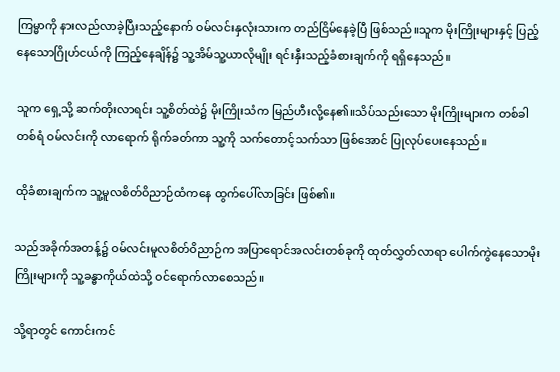ကြမ္မာကို နားလည်လာခဲ့ပြီးသည့်နောက် ဝမ်လင်းနှလုံးသားက တည်ငြိမ်နေခဲ့ပြီ ဖြစ်သည်။သူက မိုးကြိုးများနှင့် ပြည့်နေသောဂြိုဟ်ငယ်ကို ကြည့်နေချိန်၌ သူ့အိမ်သူ့ယာလိုမျိုး ရင်းနှီးသည့်ခံစားချက်ကို ရရှိနေသည်။

သူက ရှေ့သို့ ဆက်တိုးလာရင်း သူ့စိတ်ထဲ၌ မိုးကြိုးသံက မြည်ဟီးလို့နေ၏။သိပ်သည်းသော မိုးကြိုးများက တစ်ခါတစ်ရံ ဝမ်လင်းကို လာရောက် ရိုက်ခတ်ကာ သူ့ကို သက်တောင့်သက်သာ ဖြစ်အောင် ပြုလုပ်ပေးနေသည်။

ထိုခံစားချက်က သူ့မူလစိတ်ဝိညာဉ်ထံကနေ ထွက်ပေါ်လာခြင်း ဖြစ်၏။

သည်အခိုက်အတန့်၌ ဝမ်လင်းမူလစိတ်ဝိညာဉ်က အပြာရောင်အလင်းတစ်ခုကို ထုတ်လွှတ်လာရာ ပေါက်ကွဲနေသောမိုးကြိုးများကို သူ့ခန္ဓာကိုယ်ထဲသို့ ဝင်ရောက်လာစေသည်။

သို့ရာတွင် ကောင်းကင်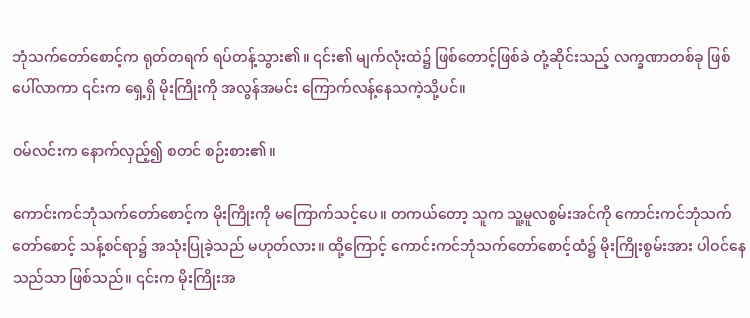ဘုံသက်တော်စောင့်က ရုတ်တရက် ရပ်တန့်သွား၏။ ၎င်း၏ မျက်လုံးထဲ၌ ဖြစ်တောင့်ဖြစ်ခဲ တုံ့ဆိုင်းသည့် လက္ခဏာတစ်ခု ဖြစ်ပေါ်လာကာ ၎င်းက ရှေ့ရှိ မိုးကြိုးကို အလွန်အမင်း ကြောက်လန့်နေသကဲ့သို့ပင်။

ဝမ်လင်းက နောက်လှည့်၍ စတင် စဉ်းစား၏။

ကောင်းကင်ဘုံသက်တော်စောင့်က မိုးကြိုးကို မကြောက်သင့်ပေ။ တကယ်တော့ သူက သူ့မူလစွမ်းအင်ကို ကောင်းကင်ဘုံသက်တော်စောင့် သန့်စင်ရာ၌ အသုံးပြုခဲ့သည် မဟုတ်လား။ ထို့ကြောင့် ကောင်းကင်ဘုံသက်တော်စောင့်ထံ၌ မိုးကြိုးစွမ်းအား ပါဝင်နေသည်သာ ဖြစ်သည်။ ၎င်းက မိုးကြိုးအ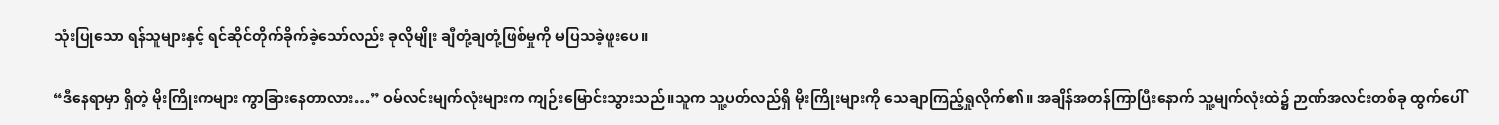သုံးပြုသော ရန်သူများနှင့် ရင်ဆိုင်တိုက်ခိုက်ခဲ့သော်လည်း ခုလိုမျိုး ချီတုံ့ချတုံ့ဖြစ်မှုကို မပြသခဲ့ဖူးပေ။

“ဒီနေရာမှာ ရှိတဲ့ မိုးကြိုးကများ ကွာခြားနေတာလား…” ဝမ်လင်းမျက်လုံးများက ကျဉ်းမြောင်းသွားသည်။သူက သူ့ပတ်လည်ရှိ မိုးကြိုးများကို သေချာကြည့်ရှုလိုက်၏။ အချိန်အတန်ကြာပြီးနောက် သူ့မျက်လုံးထဲ၌ ဉာဏ်အလင်းတစ်ခု ထွက်ပေါ်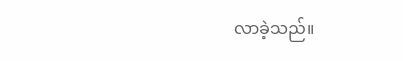လာခဲ့သည်။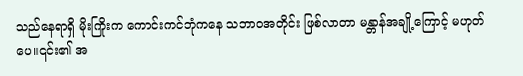သည်နေရာရှိ မိုးကြိုးက ကောင်းကင်ဘုံကနေ သဘာဝအတိုင်း ဖြစ်လာတာ မန္တာန်အချို့ကြောင့် မဟုတ်ပေ။၎င်း၏ အ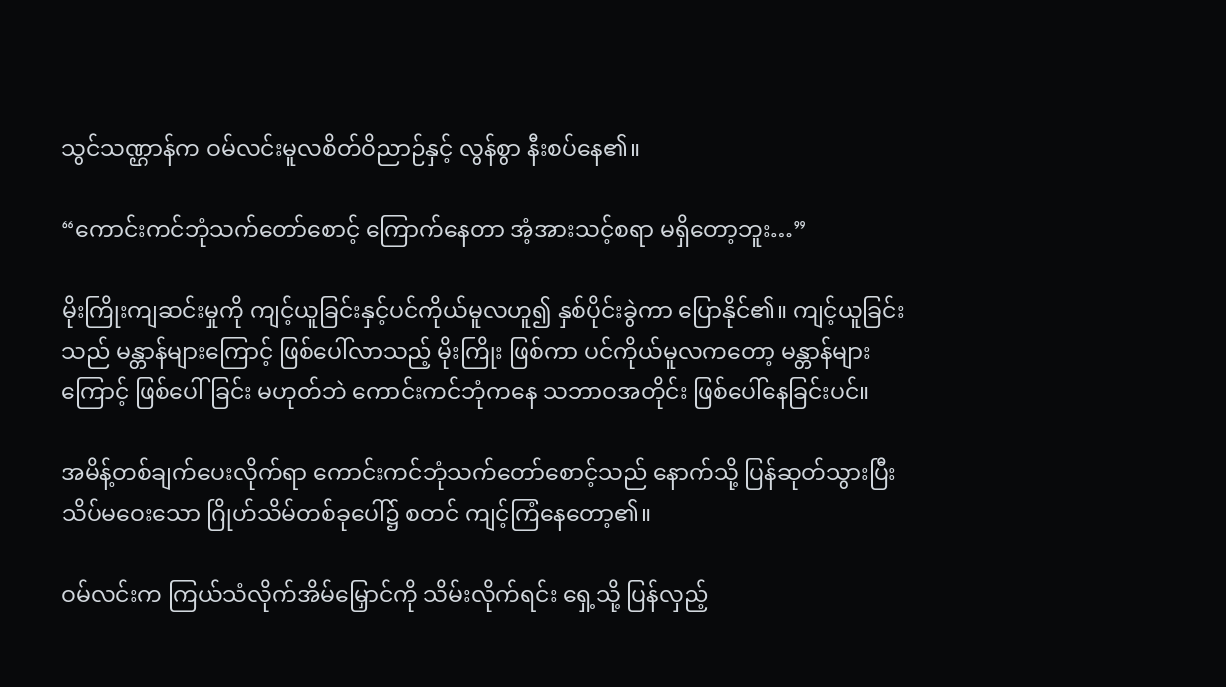သွင်သဏ္ဌာန်က ဝမ်လင်းမူလစိတ်ဝိညာဉ်နှင့် လွန်စွာ နီးစပ်နေ၏။

“ကောင်းကင်ဘုံသက်တော်စောင့် ကြောက်နေတာ အံ့အားသင့်စရာ မရှိတော့ဘူး…”

မိုးကြိုးကျဆင်းမှုကို ကျင့်ယူခြင်းနှင့်ပင်ကိုယ်မူလဟူ၍ နှစ်ပိုင်းခွဲကာ ပြောနိုင်၏။ ကျင့်ယူခြင်းသည် မန္တာန်များကြောင့် ဖြစ်ပေါ်လာသည့် မိုးကြိုး ဖြစ်ကာ ပင်ကိုယ်မူလကတော့ မန္တာန်များကြောင့် ဖြစ်ပေါ်ခြင်း မဟုတ်ဘဲ ကောင်းကင်ဘုံကနေ သဘာဝအတိုင်း ဖြစ်ပေါ်နေခြင်းပင်။

အမိန့်တစ်ချက်ပေးလိုက်ရာ ကောင်းကင်ဘုံသက်တော်စောင့်သည် နောက်သို့ ပြန်ဆုတ်သွားပြီး သိပ်မဝေးသော ဂြိုဟ်သိမ်တစ်ခုပေါ်၌ စတင် ကျင့်ကြံနေတော့၏။

ဝမ်လင်းက ကြယ်သံလိုက်အိမ်မြှောင်ကို သိမ်းလိုက်ရင်း ရှေ့သို့ ပြန်လှည့်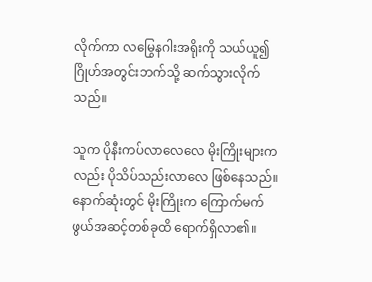လိုက်ကာ လမြွေနဂါးအရိုးကို သယ်ယူ၍ ဂြိုဟ်အတွင်းဘက်သို့ ဆက်သွားလိုက်သည်။

သူက ပိုနီးကပ်လာလေလေ မိုးကြိုးများကလည်း ပိုသိပ်သည်းလာလေ ဖြစ်နေသည်။နောက်ဆုံးတွင် မိုးကြိုးက ကြောက်မက်ဖွယ်အဆင့်တစ်ခုထိ ရောက်ရှိလာ၏။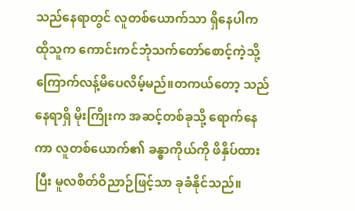သည်နေရာတွင် လူတစ်ယောက်သာ ရှိနေပါက ထိုသူက ကောင်းကင်ဘုံသက်တော်စောင့်ကဲ့သို့ ကြောက်လန့်မိပေလိမ့်မည်။တကယ်တော့ သည်နေရာရှိ မိုးကြိုးက အဆင့်တစ်ခုသို့ ရောက်နေကာ လူတစ်ယောက်၏ ခန္ဓာကိုယ်ကို ဖိနှိပ်ထားပြီး မူလစိတ်ဝိညာဉ်ဖြင့်သာ ခုခံနိုင်သည်။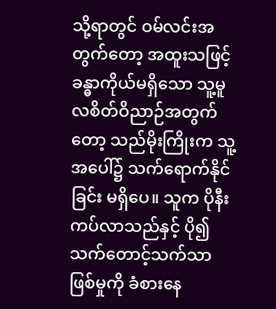သို့ရာတွင် ဝမ်လင်းအတွက်တော့ အထူးသဖြင့် ခန္ဓာကိုယ်မရှိသော သူ့မူလစိတ်ဝိညာဉ်အတွက်တော့ သည်မိုးကြိုးက သူ့အပေါ်၌ သက်ရောက်နိုင်ခြင်း မရှိပေ။ သူက ပိုနီးကပ်လာသည်နှင့် ပို၍ သက်တောင့်သက်သာ ဖြစ်မှုကို ခံစားနေ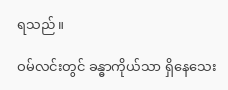ရသည်။

ဝမ်လင်းတွင် ခန္ဓာကိုယ်သာ ရှိနေသေး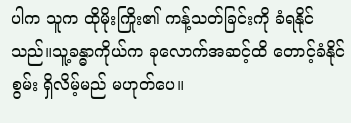ပါက သူက ထိုမိုးကြိုး၏ ကန့်သတ်ခြင်းကို ခံရနိုင်သည်။သူ့ခန္ဓာကိုယ်က ခုလောက်အဆင့်ထိ တောင့်ခံနိုင်စွမ်း ရှိလိမ့်မည် မဟုတ်ပေ။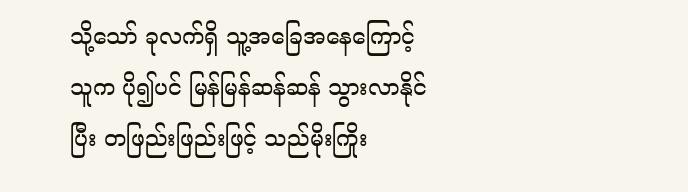သို့သော် ခုလက်ရှိ သူ့အခြေအနေကြောင့် သူက ပို၍ပင် မြန်မြန်ဆန်ဆန် သွားလာနိုင်ပြီး တဖြည်းဖြည်းဖြင့် သည်မိုးကြိုး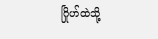ဂြိုဟ်ထဲသို့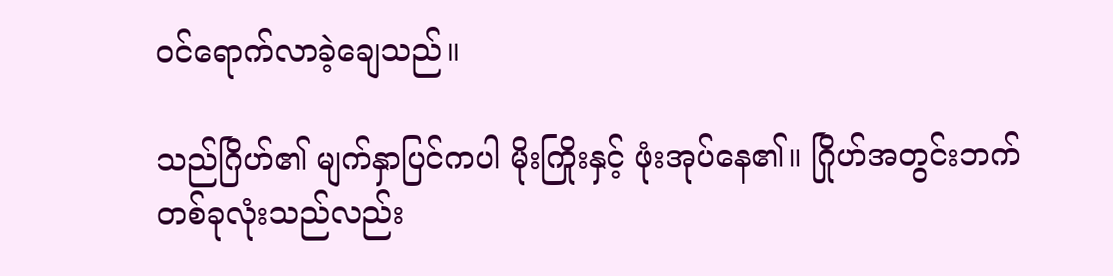ဝင်ရောက်လာခဲ့ချေသည်။

သည်ဂြိဟ်၏ မျက်နှာပြင်ကပါ မိုးကြိုးနှင့် ဖုံးအုပ်နေ၏။ ဂြိုဟ်အတွင်းဘက်တစ်ခုလုံးသည်လည်း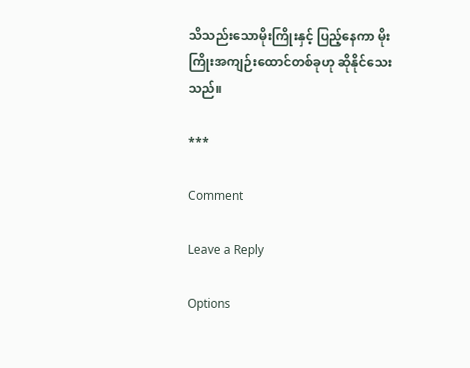သိသည်းသောမိုးကြိုးနှင့် ပြည့်နေကာ မိုးကြိုးအကျဉ်းထောင်တစ်ခုဟု ဆိုနိုင်သေးသည်။

***

Comment

Leave a Reply

Options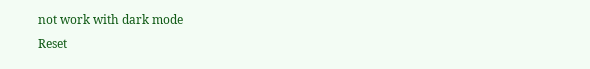not work with dark mode
Reset